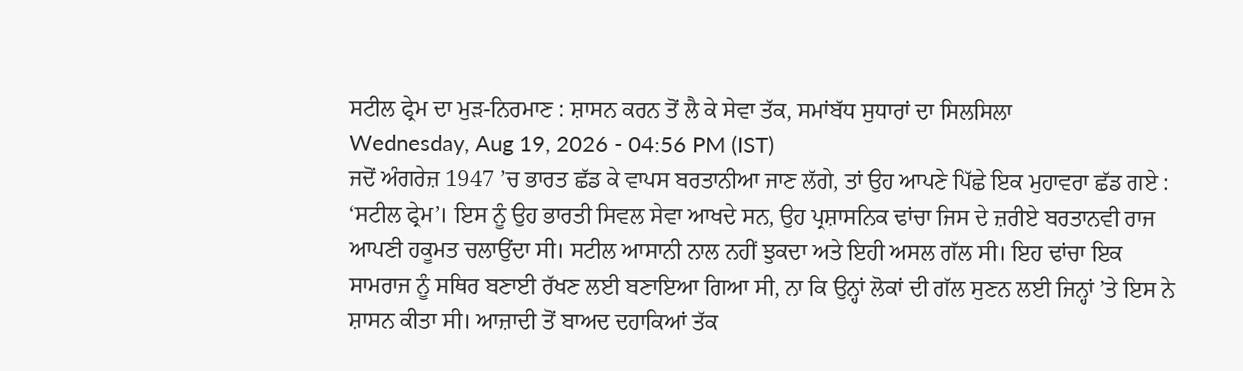ਸਟੀਲ ਫ੍ਰੇਮ ਦਾ ਮੁੜ-ਨਿਰਮਾਣ : ਸ਼ਾਸਨ ਕਰਨ ਤੋਂ ਲੈ ਕੇ ਸੇਵਾ ਤੱਕ, ਸਮਾਂਬੱਧ ਸੁਧਾਰਾਂ ਦਾ ਸਿਲਸਿਲਾ
Wednesday, Aug 19, 2026 - 04:56 PM (IST)
ਜਦੋਂ ਅੰਗਰੇਜ਼ 1947 ’ਚ ਭਾਰਤ ਛੱਡ ਕੇ ਵਾਪਸ ਬਰਤਾਨੀਆ ਜਾਣ ਲੱਗੇ, ਤਾਂ ਉਹ ਆਪਣੇ ਪਿੱਛੇ ਇਕ ਮੁਹਾਵਰਾ ਛੱਡ ਗਏ : ‘ਸਟੀਲ ਫ੍ਰੇਮ’। ਇਸ ਨੂੰ ਉਹ ਭਾਰਤੀ ਸਿਵਲ ਸੇਵਾ ਆਖਦੇ ਸਨ, ਉਹ ਪ੍ਰਸ਼ਾਸਨਿਕ ਢਾਂਚਾ ਜਿਸ ਦੇ ਜ਼ਰੀਏ ਬਰਤਾਨਵੀ ਰਾਜ ਆਪਣੀ ਹਕੂਮਤ ਚਲਾਉਂਦਾ ਸੀ। ਸਟੀਲ ਆਸਾਨੀ ਨਾਲ ਨਹੀਂ ਝੁਕਦਾ ਅਤੇ ਇਹੀ ਅਸਲ ਗੱਲ ਸੀ। ਇਹ ਢਾਂਚਾ ਇਕ ਸਾਮਰਾਜ ਨੂੰ ਸਥਿਰ ਬਣਾਈ ਰੱਖਣ ਲਈ ਬਣਾਇਆ ਗਿਆ ਸੀ, ਨਾ ਕਿ ਉਨ੍ਹਾਂ ਲੋਕਾਂ ਦੀ ਗੱਲ ਸੁਣਨ ਲਈ ਜਿਨ੍ਹਾਂ ’ਤੇ ਇਸ ਨੇ ਸ਼ਾਸਨ ਕੀਤਾ ਸੀ। ਆਜ਼ਾਦੀ ਤੋਂ ਬਾਅਦ ਦਹਾਕਿਆਂ ਤੱਕ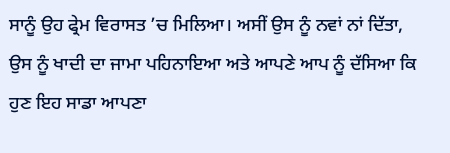ਸਾਨੂੰ ਉਹ ਫ੍ਰੇਮ ਵਿਰਾਸਤ ’ਚ ਮਿਲਿਆ। ਅਸੀਂ ਉਸ ਨੂੰ ਨਵਾਂ ਨਾਂ ਦਿੱਤਾ, ਉਸ ਨੂੰ ਖਾਦੀ ਦਾ ਜਾਮਾ ਪਹਿਨਾਇਆ ਅਤੇ ਆਪਣੇ ਆਪ ਨੂੰ ਦੱਸਿਆ ਕਿ ਹੁਣ ਇਹ ਸਾਡਾ ਆਪਣਾ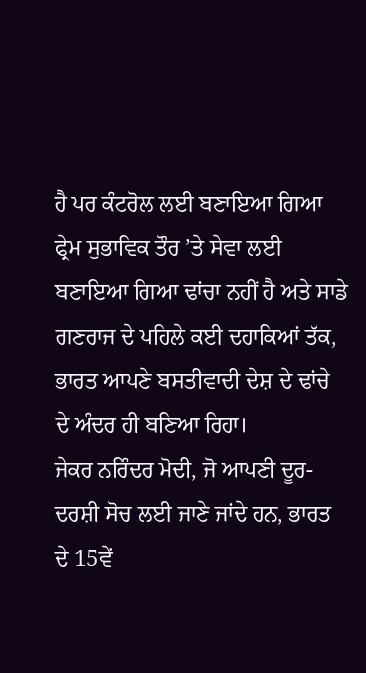ਹੈ ਪਰ ਕੰਟਰੋਲ ਲਈ ਬਣਾਇਆ ਗਿਆ ਫ੍ਰੇਮ ਸੁਭਾਵਿਕ ਤੌਰ ’ਤੇ ਸੇਵਾ ਲਈ ਬਣਾਇਆ ਗਿਆ ਢਾਂਚਾ ਨਹੀਂ ਹੈ ਅਤੇ ਸਾਡੇ ਗਣਰਾਜ ਦੇ ਪਹਿਲੇ ਕਈ ਦਹਾਕਿਆਂ ਤੱਕ, ਭਾਰਤ ਆਪਣੇ ਬਸਤੀਵਾਦੀ ਦੇਸ਼ ਦੇ ਢਾਂਚੇ ਦੇ ਅੰਦਰ ਹੀ ਬਣਿਆ ਰਿਹਾ।
ਜੇਕਰ ਨਰਿੰਦਰ ਮੋਦੀ, ਜੋ ਆਪਣੀ ਦੂਰ-ਦਰਸ਼ੀ ਸੋਚ ਲਈ ਜਾਣੇ ਜਾਂਦੇ ਹਨ, ਭਾਰਤ ਦੇ 15ਵੇਂ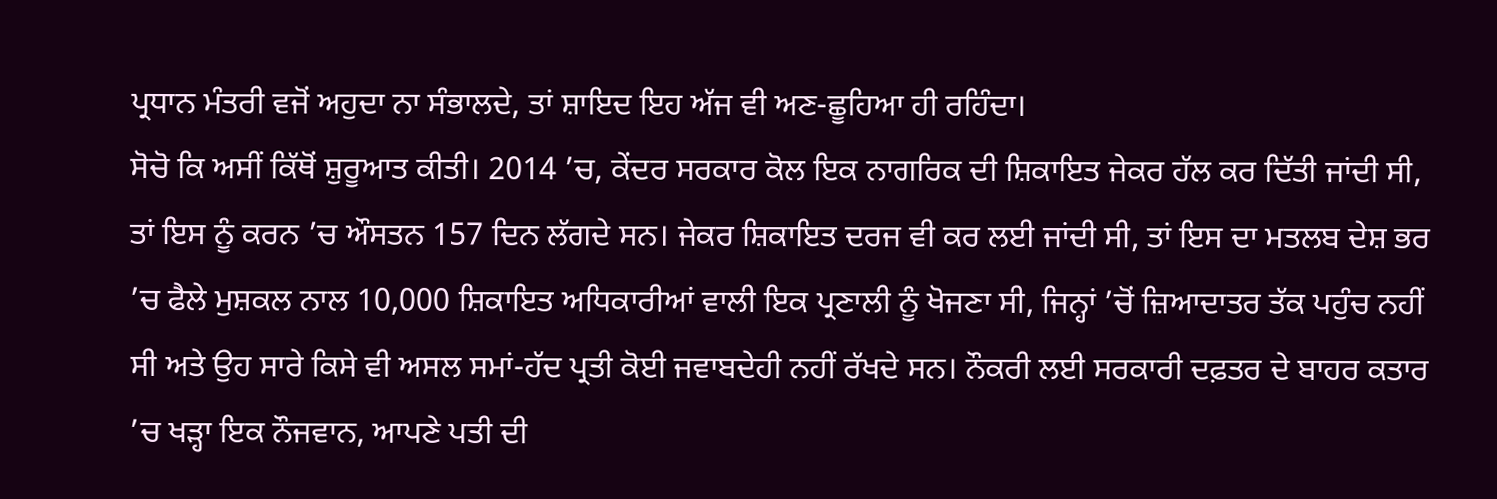ਪ੍ਰਧਾਨ ਮੰਤਰੀ ਵਜੋਂ ਅਹੁਦਾ ਨਾ ਸੰਭਾਲਦੇ, ਤਾਂ ਸ਼ਾਇਦ ਇਹ ਅੱਜ ਵੀ ਅਣ-ਛੂਹਿਆ ਹੀ ਰਹਿੰਦਾ।
ਸੋਚੋ ਕਿ ਅਸੀਂ ਕਿੱਥੋਂ ਸ਼ੁਰੂਆਤ ਕੀਤੀ। 2014 ’ਚ, ਕੇਂਦਰ ਸਰਕਾਰ ਕੋਲ ਇਕ ਨਾਗਰਿਕ ਦੀ ਸ਼ਿਕਾਇਤ ਜੇਕਰ ਹੱਲ ਕਰ ਦਿੱਤੀ ਜਾਂਦੀ ਸੀ, ਤਾਂ ਇਸ ਨੂੰ ਕਰਨ ’ਚ ਔਸਤਨ 157 ਦਿਨ ਲੱਗਦੇ ਸਨ। ਜੇਕਰ ਸ਼ਿਕਾਇਤ ਦਰਜ ਵੀ ਕਰ ਲਈ ਜਾਂਦੀ ਸੀ, ਤਾਂ ਇਸ ਦਾ ਮਤਲਬ ਦੇਸ਼ ਭਰ ’ਚ ਫੈਲੇ ਮੁਸ਼ਕਲ ਨਾਲ 10,000 ਸ਼ਿਕਾਇਤ ਅਧਿਕਾਰੀਆਂ ਵਾਲੀ ਇਕ ਪ੍ਰਣਾਲੀ ਨੂੰ ਖੋਜਣਾ ਸੀ, ਜਿਨ੍ਹਾਂ ’ਚੋਂ ਜ਼ਿਆਦਾਤਰ ਤੱਕ ਪਹੁੰਚ ਨਹੀਂ ਸੀ ਅਤੇ ਉਹ ਸਾਰੇ ਕਿਸੇ ਵੀ ਅਸਲ ਸਮਾਂ-ਹੱਦ ਪ੍ਰਤੀ ਕੋਈ ਜਵਾਬਦੇਹੀ ਨਹੀਂ ਰੱਖਦੇ ਸਨ। ਨੌਕਰੀ ਲਈ ਸਰਕਾਰੀ ਦਫ਼ਤਰ ਦੇ ਬਾਹਰ ਕਤਾਰ ’ਚ ਖੜ੍ਹਾ ਇਕ ਨੌਜਵਾਨ, ਆਪਣੇ ਪਤੀ ਦੀ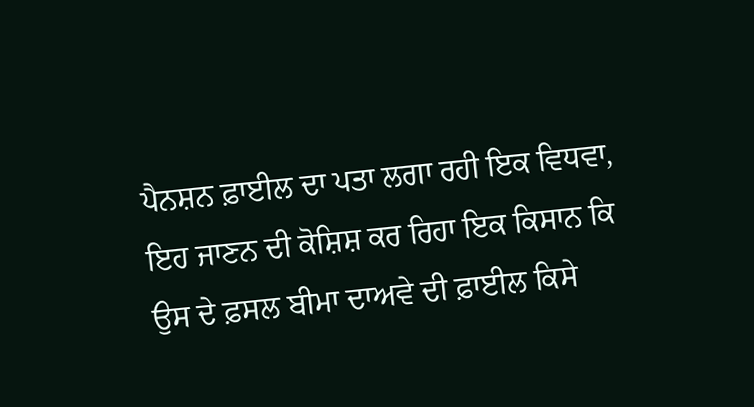ਪੈਨਸ਼ਨ ਫ਼ਾਈਲ ਦਾ ਪਤਾ ਲਗਾ ਰਹੀ ਇਕ ਵਿਧਵਾ, ਇਹ ਜਾਣਨ ਦੀ ਕੋਸ਼ਿਸ਼ ਕਰ ਰਿਹਾ ਇਕ ਕਿਸਾਨ ਕਿ ਉਸ ਦੇ ਫ਼ਸਲ ਬੀਮਾ ਦਾਅਵੇ ਦੀ ਫ਼ਾਈਲ ਕਿਸੇ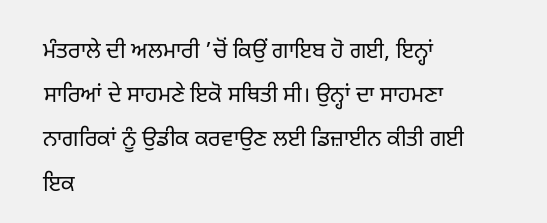ਮੰਤਰਾਲੇ ਦੀ ਅਲਮਾਰੀ ’ਚੋਂ ਕਿਉਂ ਗਾਇਬ ਹੋ ਗਈ, ਇਨ੍ਹਾਂ ਸਾਰਿਆਂ ਦੇ ਸਾਹਮਣੇ ਇਕੋ ਸਥਿਤੀ ਸੀ। ਉਨ੍ਹਾਂ ਦਾ ਸਾਹਮਣਾ ਨਾਗਰਿਕਾਂ ਨੂੰ ਉਡੀਕ ਕਰਵਾਉਣ ਲਈ ਡਿਜ਼ਾਈਨ ਕੀਤੀ ਗਈ ਇਕ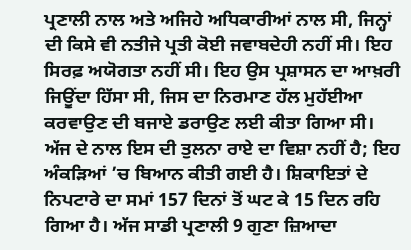ਪ੍ਰਣਾਲੀ ਨਾਲ ਅਤੇ ਅਜਿਹੇ ਅਧਿਕਾਰੀਆਂ ਨਾਲ ਸੀ, ਜਿਨ੍ਹਾਂ ਦੀ ਕਿਸੇ ਵੀ ਨਤੀਜੇ ਪ੍ਰਤੀ ਕੋਈ ਜਵਾਬਦੇਹੀ ਨਹੀਂ ਸੀ। ਇਹ ਸਿਰਫ਼ ਅਯੋਗਤਾ ਨਹੀਂ ਸੀ। ਇਹ ਉਸ ਪ੍ਰਸ਼ਾਸਨ ਦਾ ਆਖ਼ਰੀ ਜਿਊਂਦਾ ਹਿੱਸਾ ਸੀ, ਜਿਸ ਦਾ ਨਿਰਮਾਣ ਹੱਲ ਮੁਹੱਈਆ ਕਰਵਾਉਣ ਦੀ ਬਜਾਏ ਡਰਾਉਣ ਲਈ ਕੀਤਾ ਗਿਆ ਸੀ।
ਅੱਜ ਦੇ ਨਾਲ ਇਸ ਦੀ ਤੁਲਨਾ ਰਾਏ ਦਾ ਵਿਸ਼ਾ ਨਹੀਂ ਹੈ; ਇਹ ਅੰਕੜਿਆਂ ’ਚ ਬਿਆਨ ਕੀਤੀ ਗਈ ਹੈ। ਸ਼ਿਕਾਇਤਾਂ ਦੇ ਨਿਪਟਾਰੇ ਦਾ ਸਮਾਂ 157 ਦਿਨਾਂ ਤੋਂ ਘਟ ਕੇ 15 ਦਿਨ ਰਹਿ ਗਿਆ ਹੈ। ਅੱਜ ਸਾਡੀ ਪ੍ਰਣਾਲੀ 9 ਗੁਣਾ ਜ਼ਿਆਦਾ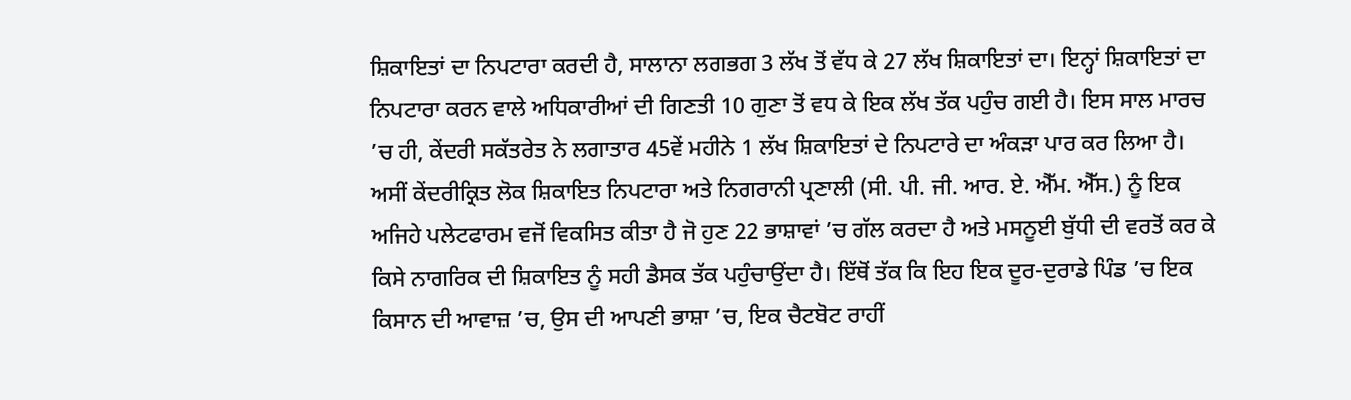ਸ਼ਿਕਾਇਤਾਂ ਦਾ ਨਿਪਟਾਰਾ ਕਰਦੀ ਹੈ, ਸਾਲਾਨਾ ਲਗਭਗ 3 ਲੱਖ ਤੋਂ ਵੱਧ ਕੇ 27 ਲੱਖ ਸ਼ਿਕਾਇਤਾਂ ਦਾ। ਇਨ੍ਹਾਂ ਸ਼ਿਕਾਇਤਾਂ ਦਾ ਨਿਪਟਾਰਾ ਕਰਨ ਵਾਲੇ ਅਧਿਕਾਰੀਆਂ ਦੀ ਗਿਣਤੀ 10 ਗੁਣਾ ਤੋਂ ਵਧ ਕੇ ਇਕ ਲੱਖ ਤੱਕ ਪਹੁੰਚ ਗਈ ਹੈ। ਇਸ ਸਾਲ ਮਾਰਚ ’ਚ ਹੀ, ਕੇਂਦਰੀ ਸਕੱਤਰੇਤ ਨੇ ਲਗਾਤਾਰ 45ਵੇਂ ਮਹੀਨੇ 1 ਲੱਖ ਸ਼ਿਕਾਇਤਾਂ ਦੇ ਨਿਪਟਾਰੇ ਦਾ ਅੰਕੜਾ ਪਾਰ ਕਰ ਲਿਆ ਹੈ। ਅਸੀਂ ਕੇਂਦਰੀਕ੍ਰਿਤ ਲੋਕ ਸ਼ਿਕਾਇਤ ਨਿਪਟਾਰਾ ਅਤੇ ਨਿਗਰਾਨੀ ਪ੍ਰਣਾਲੀ (ਸੀ. ਪੀ. ਜੀ. ਆਰ. ਏ. ਐੱਮ. ਐੱਸ.) ਨੂੰ ਇਕ ਅਜਿਹੇ ਪਲੇਟਫਾਰਮ ਵਜੋਂ ਵਿਕਸਿਤ ਕੀਤਾ ਹੈ ਜੋ ਹੁਣ 22 ਭਾਸ਼ਾਵਾਂ ’ਚ ਗੱਲ ਕਰਦਾ ਹੈ ਅਤੇ ਮਸਨੂਈ ਬੁੱਧੀ ਦੀ ਵਰਤੋਂ ਕਰ ਕੇ ਕਿਸੇ ਨਾਗਰਿਕ ਦੀ ਸ਼ਿਕਾਇਤ ਨੂੰ ਸਹੀ ਡੈਸਕ ਤੱਕ ਪਹੁੰਚਾਉਂਦਾ ਹੈ। ਇੱਥੋਂ ਤੱਕ ਕਿ ਇਹ ਇਕ ਦੂਰ-ਦੁਰਾਡੇ ਪਿੰਡ ’ਚ ਇਕ ਕਿਸਾਨ ਦੀ ਆਵਾਜ਼ ’ਚ, ਉਸ ਦੀ ਆਪਣੀ ਭਾਸ਼ਾ ’ਚ, ਇਕ ਚੈਟਬੋਟ ਰਾਹੀਂ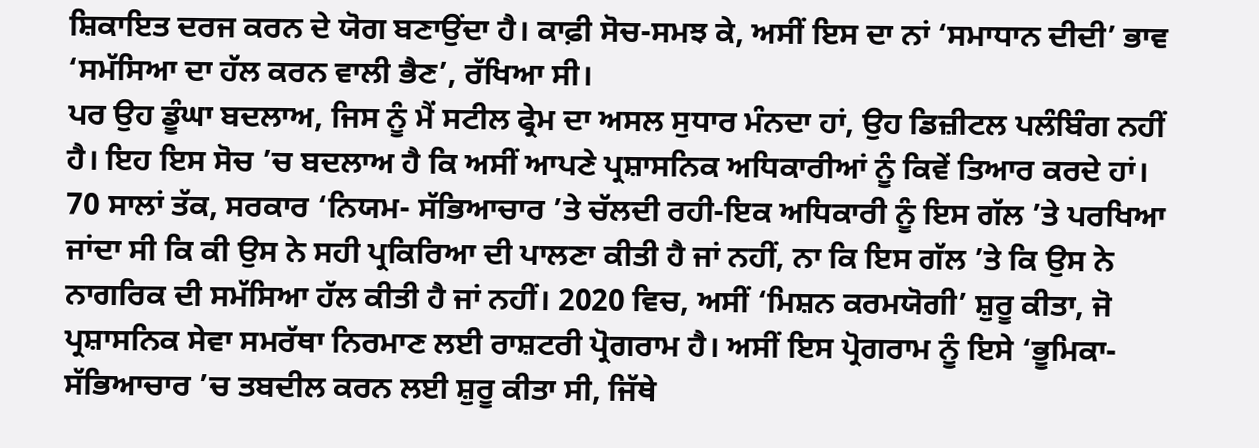ਸ਼ਿਕਾਇਤ ਦਰਜ ਕਰਨ ਦੇ ਯੋਗ ਬਣਾਉਂਦਾ ਹੈ। ਕਾਫ਼ੀ ਸੋਚ-ਸਮਝ ਕੇ, ਅਸੀਂ ਇਸ ਦਾ ਨਾਂ ‘ਸਮਾਧਾਨ ਦੀਦੀ’ ਭਾਵ ‘ਸਮੱਸਿਆ ਦਾ ਹੱਲ ਕਰਨ ਵਾਲੀ ਭੈਣ’, ਰੱਖਿਆ ਸੀ।
ਪਰ ਉਹ ਡੂੰਘਾ ਬਦਲਾਅ, ਜਿਸ ਨੂੰ ਮੈਂ ਸਟੀਲ ਫ੍ਰੇਮ ਦਾ ਅਸਲ ਸੁਧਾਰ ਮੰਨਦਾ ਹਾਂ, ਉਹ ਡਿਜ਼ੀਟਲ ਪਲੰਬਿੰਗ ਨਹੀਂ ਹੈ। ਇਹ ਇਸ ਸੋਚ ’ਚ ਬਦਲਾਅ ਹੈ ਕਿ ਅਸੀਂ ਆਪਣੇ ਪ੍ਰਸ਼ਾਸਨਿਕ ਅਧਿਕਾਰੀਆਂ ਨੂੰ ਕਿਵੇਂ ਤਿਆਰ ਕਰਦੇ ਹਾਂ। 70 ਸਾਲਾਂ ਤੱਕ, ਸਰਕਾਰ ‘ਨਿਯਮ- ਸੱਭਿਆਚਾਰ ’ਤੇ ਚੱਲਦੀ ਰਹੀ-ਇਕ ਅਧਿਕਾਰੀ ਨੂੰ ਇਸ ਗੱਲ ’ਤੇ ਪਰਖਿਆ ਜਾਂਦਾ ਸੀ ਕਿ ਕੀ ਉਸ ਨੇ ਸਹੀ ਪ੍ਰਕਿਰਿਆ ਦੀ ਪਾਲਣਾ ਕੀਤੀ ਹੈ ਜਾਂ ਨਹੀਂ, ਨਾ ਕਿ ਇਸ ਗੱਲ ’ਤੇ ਕਿ ਉਸ ਨੇ ਨਾਗਰਿਕ ਦੀ ਸਮੱਸਿਆ ਹੱਲ ਕੀਤੀ ਹੈ ਜਾਂ ਨਹੀਂ। 2020 ਵਿਚ, ਅਸੀਂ ‘ਮਿਸ਼ਨ ਕਰਮਯੋਗੀ’ ਸ਼ੁਰੂ ਕੀਤਾ, ਜੋ ਪ੍ਰਸ਼ਾਸਨਿਕ ਸੇਵਾ ਸਮਰੱਥਾ ਨਿਰਮਾਣ ਲਈ ਰਾਸ਼ਟਰੀ ਪ੍ਰੋਗਰਾਮ ਹੈ। ਅਸੀਂ ਇਸ ਪ੍ਰੋਗਰਾਮ ਨੂੰ ਇਸੇ ‘ਭੂਮਿਕਾ- ਸੱਭਿਆਚਾਰ ’ਚ ਤਬਦੀਲ ਕਰਨ ਲਈ ਸ਼ੁਰੂ ਕੀਤਾ ਸੀ, ਜਿੱਥੇ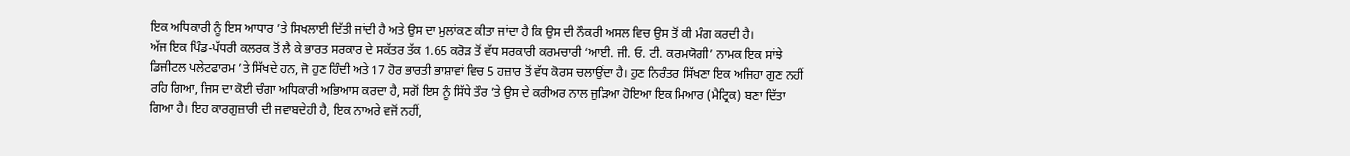ਇਕ ਅਧਿਕਾਰੀ ਨੂੰ ਇਸ ਆਧਾਰ ’ਤੇ ਸਿਖਲਾਈ ਦਿੱਤੀ ਜਾਂਦੀ ਹੈ ਅਤੇ ਉਸ ਦਾ ਮੁਲਾਂਕਣ ਕੀਤਾ ਜਾਂਦਾ ਹੈ ਕਿ ਉਸ ਦੀ ਨੌਕਰੀ ਅਸਲ ਵਿਚ ਉਸ ਤੋਂ ਕੀ ਮੰਗ ਕਰਦੀ ਹੈ।
ਅੱਜ ਇਕ ਪਿੰਡ-ਪੱਧਰੀ ਕਲਰਕ ਤੋਂ ਲੈ ਕੇ ਭਾਰਤ ਸਰਕਾਰ ਦੇ ਸਕੱਤਰ ਤੱਕ 1.65 ਕਰੋੜ ਤੋਂ ਵੱਧ ਸਰਕਾਰੀ ਕਰਮਚਾਰੀ ‘ਆਈ. ਜੀ. ਓ. ਟੀ. ਕਰਮਯੋਗੀ’ ਨਾਮਕ ਇਕ ਸਾਂਝੇ ਡਿਜੀਟਲ ਪਲੇਟਫਾਰਮ ’ਤੇ ਸਿੱਖਦੇ ਹਨ, ਜੋ ਹੁਣ ਹਿੰਦੀ ਅਤੇ 17 ਹੋਰ ਭਾਰਤੀ ਭਾਸ਼ਾਵਾਂ ਵਿਚ 5 ਹਜ਼ਾਰ ਤੋਂ ਵੱਧ ਕੋਰਸ ਚਲਾਉਂਦਾ ਹੈ। ਹੁਣ ਨਿਰੰਤਰ ਸਿੱਖਣਾ ਇਕ ਅਜਿਹਾ ਗੁਣ ਨਹੀਂ ਰਹਿ ਗਿਆ, ਜਿਸ ਦਾ ਕੋਈ ਚੰਗਾ ਅਧਿਕਾਰੀ ਅਭਿਆਸ ਕਰਦਾ ਹੈ, ਸਗੋਂ ਇਸ ਨੂੰ ਸਿੱਧੇ ਤੌਰ ’ਤੇ ਉਸ ਦੇ ਕਰੀਅਰ ਨਾਲ ਜੁੜਿਆ ਹੋਇਆ ਇਕ ਮਿਆਰ (ਮੈਟ੍ਰਿਕ) ਬਣਾ ਦਿੱਤਾ ਗਿਆ ਹੈ। ਇਹ ਕਾਰਗੁਜ਼ਾਰੀ ਦੀ ਜਵਾਬਦੇਹੀ ਹੈ, ਇਕ ਨਾਅਰੇ ਵਜੋਂ ਨਹੀਂ,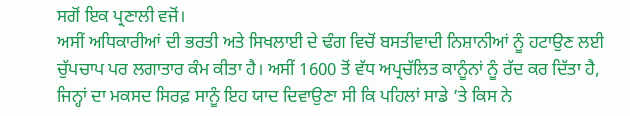ਸਗੋਂ ਇਕ ਪ੍ਰਣਾਲੀ ਵਜੋਂ।
ਅਸੀਂ ਅਧਿਕਾਰੀਆਂ ਦੀ ਭਰਤੀ ਅਤੇ ਸਿਖਲਾਈ ਦੇ ਢੰਗ ਵਿਚੋਂ ਬਸਤੀਵਾਦੀ ਨਿਸ਼ਾਨੀਆਂ ਨੂੰ ਹਟਾਉਣ ਲਈ ਚੁੱਪਚਾਪ ਪਰ ਲਗਾਤਾਰ ਕੰਮ ਕੀਤਾ ਹੈ। ਅਸੀਂ 1600 ਤੋਂ ਵੱਧ ਅਪ੍ਰਚੱਲਿਤ ਕਾਨੂੰਨਾਂ ਨੂੰ ਰੱਦ ਕਰ ਦਿੱਤਾ ਹੈ, ਜਿਨ੍ਹਾਂ ਦਾ ਮਕਸਦ ਸਿਰਫ਼ ਸਾਨੂੰ ਇਹ ਯਾਦ ਦਿਵਾਉਣਾ ਸੀ ਕਿ ਪਹਿਲਾਂ ਸਾਡੇ ’ਤੇ ਕਿਸ ਨੇ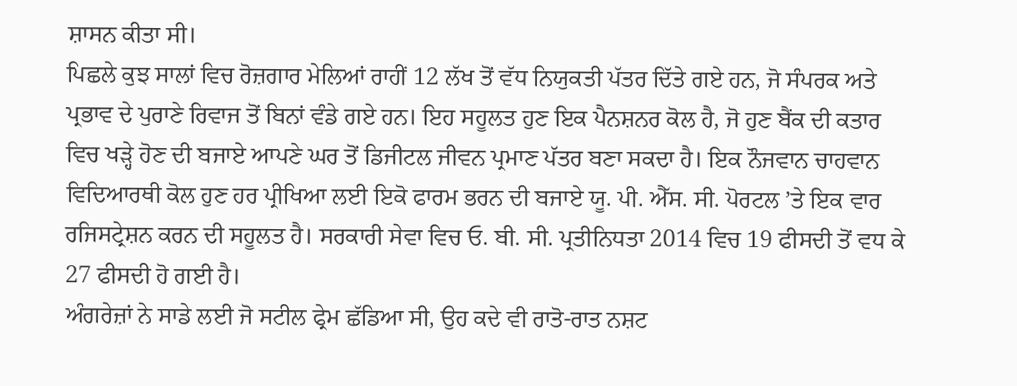ਸ਼ਾਸਨ ਕੀਤਾ ਸੀ।
ਪਿਛਲੇ ਕੁਝ ਸਾਲਾਂ ਵਿਚ ਰੋਜ਼ਗਾਰ ਮੇਲਿਆਂ ਰਾਹੀਂ 12 ਲੱਖ ਤੋਂ ਵੱਧ ਨਿਯੁਕਤੀ ਪੱਤਰ ਦਿੱਤੇ ਗਏ ਹਨ, ਜੋ ਸੰਪਰਕ ਅਤੇ ਪ੍ਰਭਾਵ ਦੇ ਪੁਰਾਣੇ ਰਿਵਾਜ ਤੋਂ ਬਿਨਾਂ ਵੰਡੇ ਗਏ ਹਨ। ਇਹ ਸਹੂਲਤ ਹੁਣ ਇਕ ਪੈਨਸ਼ਨਰ ਕੋਲ ਹੈ, ਜੋ ਹੁਣ ਬੈਂਕ ਦੀ ਕਤਾਰ ਵਿਚ ਖੜ੍ਹੇ ਹੋਣ ਦੀ ਬਜਾਏ ਆਪਣੇ ਘਰ ਤੋਂ ਡਿਜੀਟਲ ਜੀਵਨ ਪ੍ਰਮਾਣ ਪੱਤਰ ਬਣਾ ਸਕਦਾ ਹੈ। ਇਕ ਨੌਜਵਾਨ ਚਾਹਵਾਨ ਵਿਦਿਆਰਥੀ ਕੋਲ ਹੁਣ ਹਰ ਪ੍ਰੀਖਿਆ ਲਈ ਇਕੋ ਫਾਰਮ ਭਰਨ ਦੀ ਬਜਾਏ ਯੂ. ਪੀ. ਐੱਸ. ਸੀ. ਪੋਰਟਲ ’ਤੇ ਇਕ ਵਾਰ ਰਜਿਸਟ੍ਰੇਸ਼ਨ ਕਰਨ ਦੀ ਸਹੂਲਤ ਹੈ। ਸਰਕਾਰੀ ਸੇਵਾ ਵਿਚ ਓ. ਬੀ. ਸੀ. ਪ੍ਰਤੀਨਿਧਤਾ 2014 ਵਿਚ 19 ਫੀਸਦੀ ਤੋਂ ਵਧ ਕੇ 27 ਫੀਸਦੀ ਹੋ ਗਈ ਹੈ।
ਅੰਗਰੇਜ਼ਾਂ ਨੇ ਸਾਡੇ ਲਈ ਜੋ ਸਟੀਲ ਫ੍ਰੇਮ ਛੱਡਿਆ ਸੀ, ਉਹ ਕਦੇ ਵੀ ਰਾਤੋ-ਰਾਤ ਨਸ਼ਟ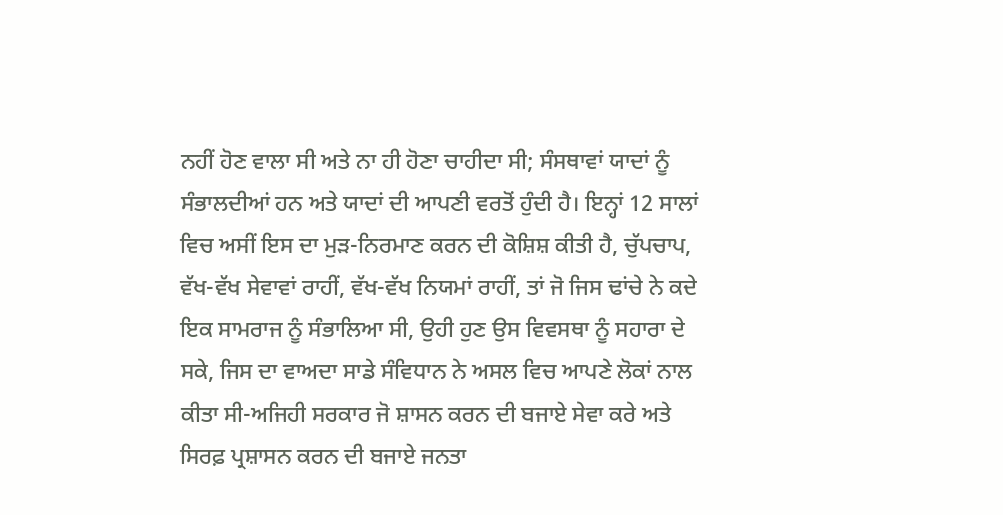ਨਹੀਂ ਹੋਣ ਵਾਲਾ ਸੀ ਅਤੇ ਨਾ ਹੀ ਹੋਣਾ ਚਾਹੀਦਾ ਸੀ; ਸੰਸਥਾਵਾਂ ਯਾਦਾਂ ਨੂੰ ਸੰਭਾਲਦੀਆਂ ਹਨ ਅਤੇ ਯਾਦਾਂ ਦੀ ਆਪਣੀ ਵਰਤੋਂ ਹੁੰਦੀ ਹੈ। ਇਨ੍ਹਾਂ 12 ਸਾਲਾਂ ਵਿਚ ਅਸੀਂ ਇਸ ਦਾ ਮੁੜ-ਨਿਰਮਾਣ ਕਰਨ ਦੀ ਕੋਸ਼ਿਸ਼ ਕੀਤੀ ਹੈ, ਚੁੱਪਚਾਪ, ਵੱਖ-ਵੱਖ ਸੇਵਾਵਾਂ ਰਾਹੀਂ, ਵੱਖ-ਵੱਖ ਨਿਯਮਾਂ ਰਾਹੀਂ, ਤਾਂ ਜੋ ਜਿਸ ਢਾਂਚੇ ਨੇ ਕਦੇ ਇਕ ਸਾਮਰਾਜ ਨੂੰ ਸੰਭਾਲਿਆ ਸੀ, ਉਹੀ ਹੁਣ ਉਸ ਵਿਵਸਥਾ ਨੂੰ ਸਹਾਰਾ ਦੇ ਸਕੇ, ਜਿਸ ਦਾ ਵਾਅਦਾ ਸਾਡੇ ਸੰਵਿਧਾਨ ਨੇ ਅਸਲ ਵਿਚ ਆਪਣੇ ਲੋਕਾਂ ਨਾਲ ਕੀਤਾ ਸੀ-ਅਜਿਹੀ ਸਰਕਾਰ ਜੋ ਸ਼ਾਸਨ ਕਰਨ ਦੀ ਬਜਾਏ ਸੇਵਾ ਕਰੇ ਅਤੇ ਸਿਰਫ਼ ਪ੍ਰਸ਼ਾਸਨ ਕਰਨ ਦੀ ਬਜਾਏ ਜਨਤਾ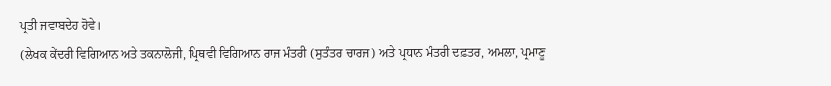ਪ੍ਰਤੀ ਜਵਾਬਦੇਹ ਹੋਵੇ।
(ਲੇਖਕ ਕੇਂਦਰੀ ਵਿਗਿਆਨ ਅਤੇ ਤਕਨਾਲੋਜੀ, ਪ੍ਰਿਥਵੀ ਵਿਗਿਆਨ ਰਾਜ ਮੰਤਰੀ (ਸੁਤੰਤਰ ਚਾਰਜ) ਅਤੇ ਪ੍ਰਧਾਨ ਮੰਤਰੀ ਦਫ਼ਤਰ, ਅਮਲਾ, ਪ੍ਰਮਾਣੂ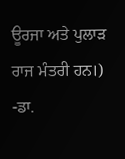ਊਰਜਾ ਅਤੇ ਪੁਲਾੜ ਰਾਜ ਮੰਤਰੀ ਹਨ।)
-ਡਾ.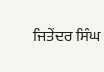ਜਿਤੇਂਦਰ ਸਿੰਘ